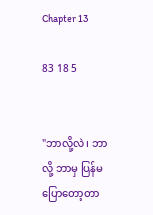Chapter 13

83 18 5


"ဘာလို့လဲ၊ ဘာလို့ ဘာမှ ပြန်မပြောတော့တာ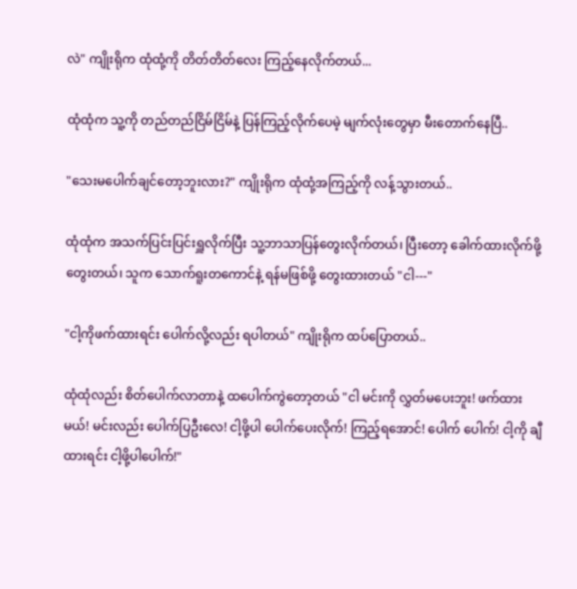လဲ" ကျိုးရိုက ထုံထုံ့ကို တိတ်တိတ်လေး ကြည့်နေလိုက်တယ်...

ထုံထုံက သူ့ကို တည်တည်ငြိမ်ငြိမ်နဲ့ ပြန်ကြည့်လိုက်ပေမဲ့ မျက်လုံးတွေမှာ မီးတောက်နေပြီ..

"သေးမပေါက်ချင်တော့ဘူးလား?" ကျိုးရိုက ထုံထုံ့အကြည့်ကို လန့်သွားတယ်..

ထုံထုံက အသက်ပြင်းပြင်းရှူလိုက်ပြီး သူ့ဘာသာပြန်တွေးလိုက်တယ်၊ ပြီးတော့ ခေါက်ထားလိုက်ဖို့ တွေးတယ်၊ သူက သောက်ရူးတကောင်နဲ့ ရန်မဖြစ်ဖို့ တွေးထားတယ် "ငါ---"

"ငါ့ကိုဖက်ထားရင်း ပေါက်လို့လည်း ရပါတယ်" ကျိုးရိုက ထပ်ပြောတယ်..

ထုံထုံလည်း စိတ်ပေါက်လာတာနဲ့ ထပေါက်ကွဲတော့တယ် "ငါ မင်းကို လွှတ်မပေးဘူး! ဖက်ထားမယ်! မင်းလည်း ပေါက်ပြဦးလေ! ငါ့ဖို့ပါ ပေါက်ပေးလိုက်! ကြည့်ရအောင်! ပေါက် ပေါက်! ငါ့ကို ချီထားရင်း ငါ့ဖို့ပါပေါက်!"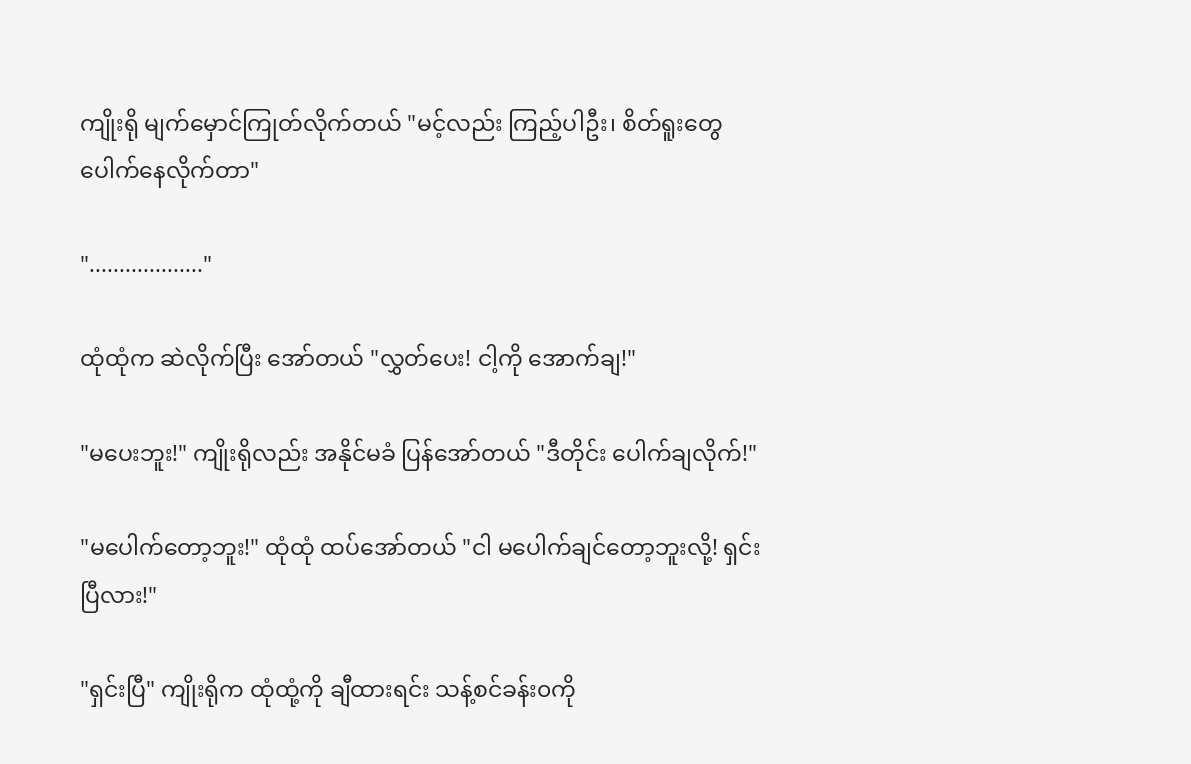ကျိုးရို မျက်မှောင်ကြုတ်လိုက်တယ် "မင့်လည်း ကြည့်ပါဦး၊ စိတ်ရူးတွေ ပေါက်နေလိုက်တာ"

"..................."

ထုံထုံက ဆဲလိုက်ပြီး အော်တယ် "လွှတ်ပေး! ငါ့ကို အောက်ချ‌!"

"မပေးဘူး!" ကျိုးရိုလည်း အနိုင်မခံ ပြန်အော်တယ် "ဒီတိုင်း ပေါက်ချလိုက်!"

"မပေါက်တော့ဘူး!" ထုံထုံ ထပ်အော်တယ် "ငါ မပေါက်ချင်တော့ဘူးလို့! ရှင်းပြီလား!"

"ရှင်းပြီ" ကျိုးရိုက ထုံထုံ့ကို ချီထားရင်း သန့်စင်ခန်း၀ကို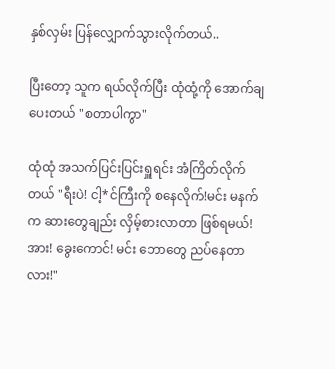နှစ်လှမ်း ပြန်လျှောက်သွားလိုက်တယ်..

ပြီးတော့ သူက ရယ်လိုက်ပြီး ထုံထုံ့ကို အောက်ချပေးတယ် "စတာပါကွာ"

ထုံထုံ အသက်ပြင်းပြင်းရှူရင်း အံကြိတ်လိုက်တယ် "ရီးပဲ! ငါ့*င်ကြီးကို စနေလိုက်!မင်း မနက်က ဆားတွေချည်း လှိမ့်စားလာတာ ဖြစ်ရမယ်! အား! ခွေးကောင်! မင်း ဘောတွေ ညပ်နေတာလား!"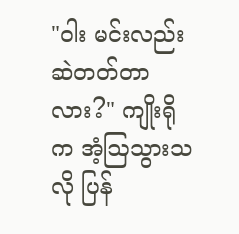"ဝါး မင်းလည်း ဆဲတတ်တာလား?" ကျိုးရိုက အံ့ဩသွားသလို ပြန်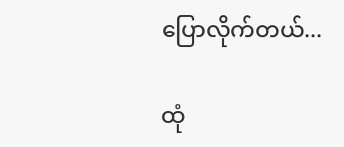ပြောလိုက်တယ်...

ထုံ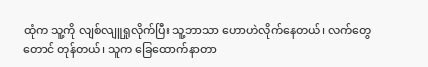ထုံက သူ့ကို လျစ်လျူရှုလိုက်ပြီး သူ့ဘာသာ ဟောဟဲလိုက်နေတယ်၊ လက်တွေတောင် တုန်တယ်၊ သူက ခြေထောက်နာတာ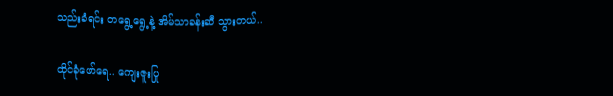သည်းခံရင်း တရွေ့ရွေ့နဲ့ အိမ်သာခန်းဆီ သွားတယ်..

ထိုင်ခုံဖော်ရေ.. ကျေးဇူးပြု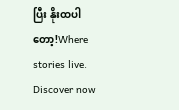ပြီး နိုးထပါတော့!Where stories live. Discover now